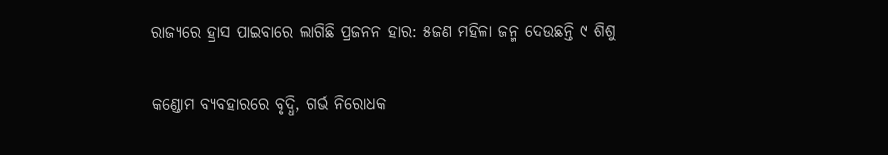ରାଜ୍ୟରେ ହ୍ରାସ ପାଇବାରେ ଲାଗିଛି ପ୍ରଜନନ ହାର: ୫ଜଣ ମହିଳା ଜନ୍ମ ଦେଉଛନ୍ତି ୯ ଶିଶୁ

କଣ୍ଡୋମ ବ୍ୟବହା‌ରରେ ବୃଦ୍ଧି, ଗର୍ଭ ନି‌ରୋଧକ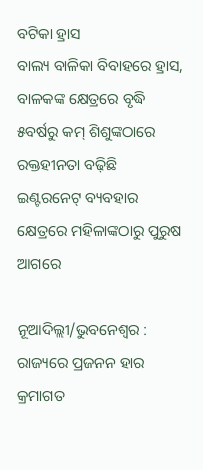ବଟିକା ହ୍ରାସ
ବାଲ୍ୟ ବାଳିକା ବିବାହରେ ହ୍ରାସ, ବାଳକଙ୍କ କ୍ଷେତ୍ରରେ ବୃଦ୍ଧି
୫ବର୍ଷରୁ କମ୍ ଶିଶୁଙ୍କଠାରେ ରକ୍ତହୀନତା ବଢ଼ିଛି
ଇଣ୍ଟରନେଟ୍‌ ବ୍ୟବହାର କ୍ଷେତ୍ରରେ ମହିଳାଙ୍କଠାରୁ ପୁରୁଷ ଆଗରେ

ନୂଆଦିଲ୍ଲୀ/ଭୁବନେଶ୍ବର : ରାଜ୍ୟରେ ପ୍ରଜନନ ହାର କ୍ରମାଗତ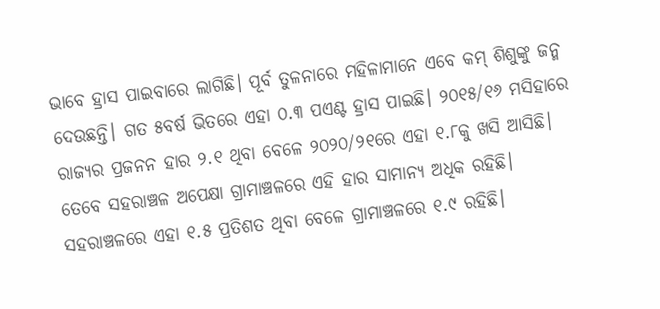ଭାବେ ହ୍ରାସ ପାଇବାରେ ଲାଗିଛି। ପୂର୍ବ ତୁଳନାରେ ମହିଳାମାନେ ଏବେ କମ୍ ଶିଶୁଙ୍କୁ ଜନ୍ମ ଦେଉଛନ୍ତି। ଗତ ୫ବର୍ଷ ଭିତରେ ଏହା ୦.୩ ପଏଣ୍ଟ ହ୍ରାସ ପାଇଛି। ୨୦୧୫/୧୬ ମସିହାରେ ରାଜ୍ୟର ପ୍ରଜନନ ହାର ୨.୧ ଥିବା ବେଳେ ୨୦୨୦/୨୧ରେ ଏହା ୧.୮କୁ ଖସି ଆସିଛି। ତେବେ ସହରାଞ୍ଚଳ ଅପେକ୍ଷା ଗ୍ରାମାଞ୍ଚଳରେ ଏହି ହାର ସାମାନ୍ୟ ଅଧିକ ରହିଛି। ସହରାଞ୍ଚଳରେ ଏହା ୧.୫ ପ୍ରତିଶତ ଥିବା ବେଳେ ଗ୍ରାମାଞ୍ଚଳରେ ୧.୯ ରହିଛି।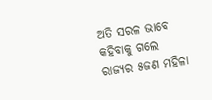ଅତି ସରଳ ଭାବେ କହିବାକୁ ଗଲେ ରାଜ୍ୟର ୫ଜଣ ମହିଳା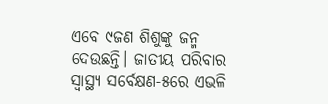ଏବେ ୯ଜଣ ଶିଶୁଙ୍କୁ ଜନ୍ମ ଦେଉଛନ୍ତି। ଜାତୀୟ ପରିବାର ସ୍ବାସ୍ଥ୍ୟ ସର୍ବେକ୍ଷଣ-୫ରେ ଏଭଳି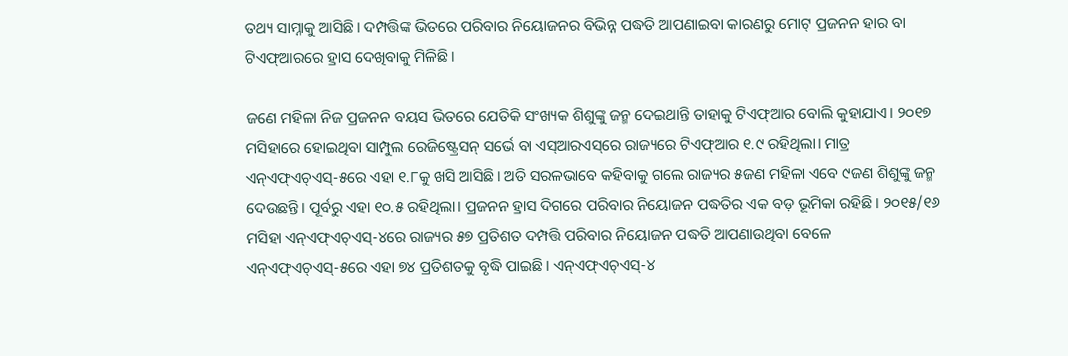ତଥ୍ୟ ସାମ୍ନାକୁ ଆସିଛି। ଦମ୍ପତ୍ତିଙ୍କ ଭିତରେ ପରିବାର ନିୟୋଜନର ବିଭିନ୍ନ ପଦ୍ଧତି ଆପଣାଇବା କାରଣରୁ ମୋଟ୍‌ ପ୍ରଜନନ ହାର ବା ଟିଏଫ୍‌ଆରରେ ହ୍ରାସ ଦେଖିବାକୁ ମିଳିଛି।

ଜଣେ ମହିଳା ନିଜ ପ୍ରଜନନ ବୟସ ଭିତରେ ଯେତିକି ସଂଖ୍ୟକ ଶିଶୁଙ୍କୁ ଜନ୍ମ ଦେଇଥାନ୍ତି ତାହାକୁ ଟିଏଫ୍‌ଆର ବୋଲି କୁହାଯାଏ। ୨୦୧୭ ମସିହାରେ ହୋଇଥିବା ସାମ୍ପୁଲ ରେଜିଷ୍ଟ୍ରେସନ୍ ସର୍ଭେ ବା ଏସ୍‌ଆରଏସ୍‌ରେ ରାଜ୍ୟରେ ଟିଏଫ୍‌ଆର ୧.୯ ରହିଥିଲା। ମାତ୍ର ଏନ୍‌ଏଫ୍‌ଏଚ୍‌ଏସ୍‌-୫ରେ ଏହା ୧.୮କୁ ଖସି ଆସିଛି। ଅତି ସରଳଭାବେ କହିବାକୁ ଗଲେ ରାଜ୍ୟର ୫ଜଣ ମହିଳା ଏବେ ୯ଜଣ ଶିଶୁଙ୍କୁ ଜନ୍ମ ଦେଉଛନ୍ତି। ପୂର୍ବରୁ ଏହା ୧୦.୫ ରହିଥିଲା। ପ୍ରଜନନ ହ୍ରାସ ଦିଗରେ ପରିବାର ନିୟୋଜନ ପଦ୍ଧତିର ଏକ ବଡ଼ ଭୂମିକା ରହିଛି। ୨୦୧୫/୧୬ ମସିହା ଏନ୍‌ଏଫ୍‌ଏଚ୍‌ଏସ୍‌-୪ରେ ରାଜ୍ୟର ୫୭ ପ୍ରତିଶତ ଦମ୍ପତ୍ତି ପରିବାର ନିୟୋଜନ ପଦ୍ଧତି ଆପଣାଉଥିବା ବେଳେ ଏନ୍‌ଏଫ୍‌ଏଚ୍‌ଏସ୍‌-୫ରେ ଏହା ୭୪ ପ୍ରତିଶତକୁ ବୃଦ୍ଧି ପାଇଛି। ଏନ୍‌ଏଫ୍‌ଏଚ୍‌ଏସ୍‌-୪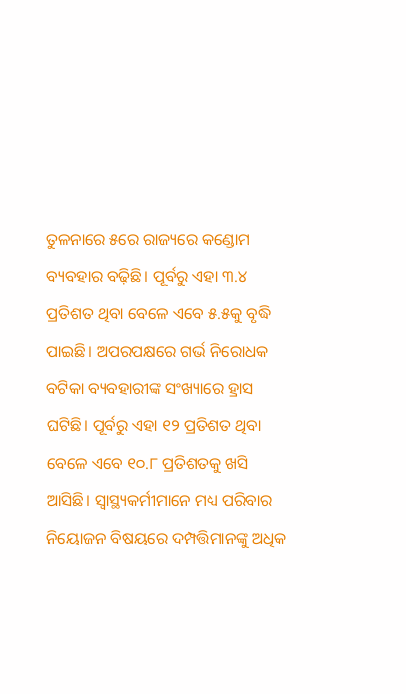ତୁଳନାରେ ୫ରେ ରାଜ୍ୟରେ କଣ୍ଡୋମ ବ୍ୟବହାର ବଢ଼ିଛି। ପୂର୍ବରୁ ଏହା ୩.୪ ପ୍ରତିଶତ ଥିବା ବେଳେ ଏବେ ୫.୫କୁ ବୃଦ୍ଧି ପାଇଛି। ଅପରପକ୍ଷରେ ଗର୍ଭ ନିରୋଧକ ବଟିକା ବ୍ୟବହାରୀଙ୍କ ସଂଖ୍ୟାରେ ହ୍ରାସ ଘଟିଛି। ପୂର୍ବରୁ ଏହା ୧୨ ପ୍ରତିଶତ ଥିବା ବେଳେ ଏବେ ୧୦.୮ ପ୍ରତିଶତକୁ ଖସି ଆସିଛି। ସ୍ବାସ୍ଥ୍ୟକର୍ମୀମାନେ ମଧ୍ୟ ପରିବାର ନିୟୋଜନ ବିଷୟରେ ଦମ୍ପତ୍ତିମାନଙ୍କୁ ଅଧିକ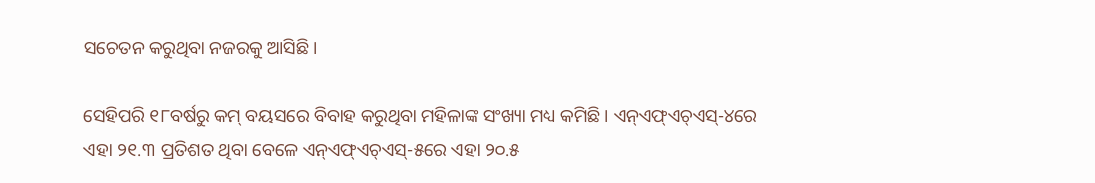ସଚେତନ କରୁଥିବା ନଜରକୁ ଆସିଛି।

ସେହିପରି ୧୮ବର୍ଷରୁ କମ୍ ବୟସରେ ବିବାହ କରୁଥିବା ମହିଳାଙ୍କ ସଂଖ୍ୟା ମଧ୍ୟ କମିଛି। ଏନ୍‌ଏଫ୍‌ଏଚ୍‌ଏସ୍‌-୪ରେ ଏହା ୨୧.୩ ପ୍ରତିଶତ ଥିବା ବେଳେ ଏନ୍‌ଏଫ୍‌ଏଚ୍‌ଏସ୍‌-୫ରେ ଏହା ୨୦.୫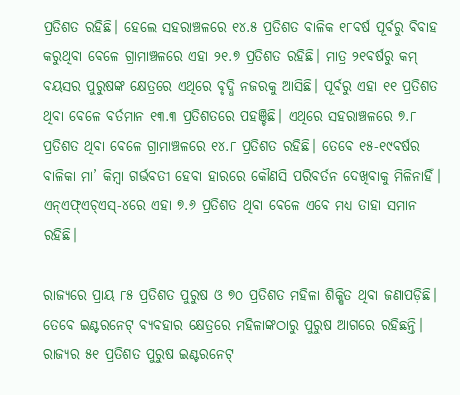ପ୍ରତିଶତ ରହିଛି। ହେଲେ ସହରାଞ୍ଚଳରେ ୧୪.୫ ପ୍ରତିଶତ ବାଳିକ ୧୮ବର୍ଷ ପୂର୍ବରୁ ବିବାହ କରୁଥିବା ବେଳେ ଗ୍ରାମାଞ୍ଚଳରେ ଏହା ୨୧.୭ ପ୍ରତିଶତ ରହିଛି। ମାତ୍ର ୨୧ବର୍ଷରୁ କମ୍ ବୟସର ପୁରୁଷଙ୍କ କ୍ଷେତ୍ରରେ ଏଥିରେ ବୃଦ୍ଧି ନଜରକୁ ଆସିଛି। ପୂର୍ବରୁ ଏହା ୧୧ ପ୍ରତିଶତ ଥିବା ବେଳେ ବର୍ତମାନ ୧୩.୩ ପ୍ରତିଶତରେ ପହଞ୍ଚିଛି। ଏଥିରେ ସହରାଞ୍ଚଳରେ ୭.୮ ପ୍ରତିଶତ ଥିବା ବେ‌ଳେ ଗ୍ରାମାଞ୍ଚଳରେ ୧୪.୮ ପ୍ରତିଶତ ରହିଛି। ତେବେ ୧୫-୧୯ବର୍ଷର ବାଳିକା ମା’ କିମ୍ବା ଗର୍ଭବତୀ ହେବା ହାରରେ କୌଣସି ପରିବର୍ତନ ଦେଖିବାକୁ ମିଳିନାହିଁ। ଏନ୍‌ଏଫ୍‌ଏଚ୍‌ଏସ୍‌-୪ରେ ଏହା ୭.୬ ପ୍ରତିଶତ ଥିବା ବେଳେ ଏବେ ମଧ୍ୟ ତାହା ସମାନ ରହିଛି।

ରାଜ୍ୟରେ ପ୍ରାୟ ୮୫ ପ୍ରତିଶତ ପୁରୁଷ ଓ ୭୦ ପ୍ରତିଶତ ମହିଳା ଶିକ୍ଷିତ ଥିବା ଜଣାପଡ଼ିଛି। ତେବେ ଇଣ୍ଟରନେଟ୍‌ ବ୍ୟବହାର କ୍ଷେତ୍ରରେ ମହିଳାଙ୍କଠାରୁ ପୁରୁଷ ଆଗରେ ରହିଛନ୍ତି। ରାଜ୍ୟର ୫୧ ପ୍ରତିଶତ ପୁରୁଷ ଇଣ୍ଟରନେଟ୍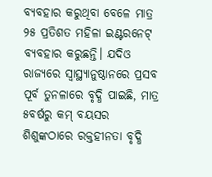ବ୍ୟବହାର କରୁଥିବା ବେଳେ ମାତ୍ର ୨୫ ପ୍ରତିଶତ ମହିଳା ଇଣ୍ଟରନେଟ୍‌ ବ୍ୟବହାର କରୁଛନ୍ତି। ଯଦିଓ ରାଜ୍ୟରେ ସ୍ବାସ୍ଥ୍ୟାନୁଷ୍ଠାନରେ ପ୍ରସବ ପୂର୍ବ ତୁନଳାରେ ବୃଦ୍ଧି ପାଇଛି, ମାତ୍ର ୫ବର୍ଷରୁ କମ୍ ବୟସର ଶିଶୁଙ୍କଠାରେ ରକ୍ତହୀନତା ବୃଦ୍ଧି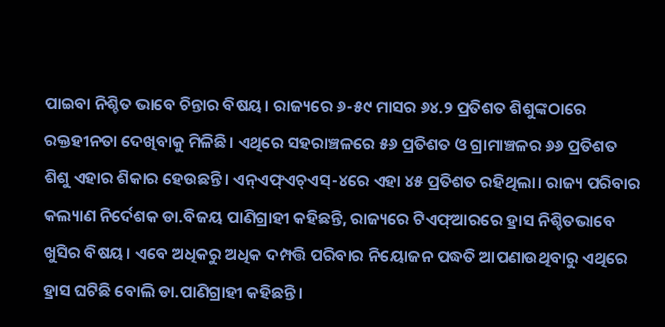ପାଇବା ନିଶ୍ଚିତ ଭାବେ ଚିନ୍ତାର ବିଷୟ। ରାଜ୍ୟରେ ୬-୫୯ ମାସର ୬୪.୨ ପ୍ରତିଶତ ଶିଶୁଙ୍କଠାରେ ରକ୍ତହୀନତା ଦେଖିବାକୁ ମିଳିଛି। ଏଥିରେ ସହରାଞ୍ଚଳରେ ୫୬ ପ୍ରତିଶତ ଓ ଗ୍ରାମାଞ୍ଚଳର ୬୬ ପ୍ରତିଶତ ଶିଶୁ ଏହାର ଶିକାର ହେଉଛନ୍ତି। ଏନ୍‌ଏଫ୍‌ଏଚ୍‌ଏସ୍‌-୪ରେ ଏହା ୪୫ ପ୍ରତିଶତ ରହିଥିଲା। ରାଜ୍ୟ ପରିବାର କଲ୍ୟାଣ ନିର୍ଦେଶକ ଡା.ବିଜୟ ପାଣିଗ୍ରାହୀ କହିଛନ୍ତି, ରାଜ୍ୟରେ ଟିଏଫ୍‌ଆରରେ ହ୍ରାସ ନିଶ୍ଚିତଭାବେ ଖୁସିର ବିଷୟ। ଏବେ ଅଧିକରୁ ଅଧିକ ଦମ୍ପତ୍ତି ପରିବାର ନିୟୋଜନ ପଦ୍ଧତି ଆପଣାଉଥିବାରୁ ଏଥିରେ ହ୍ରାସ ଘଟିଛି ବୋଲି ଡା.ପାଣିଗ୍ରାହୀ କହିଛନ୍ତି।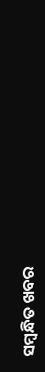ସମ୍ବନ୍ଧିତ ଖବର